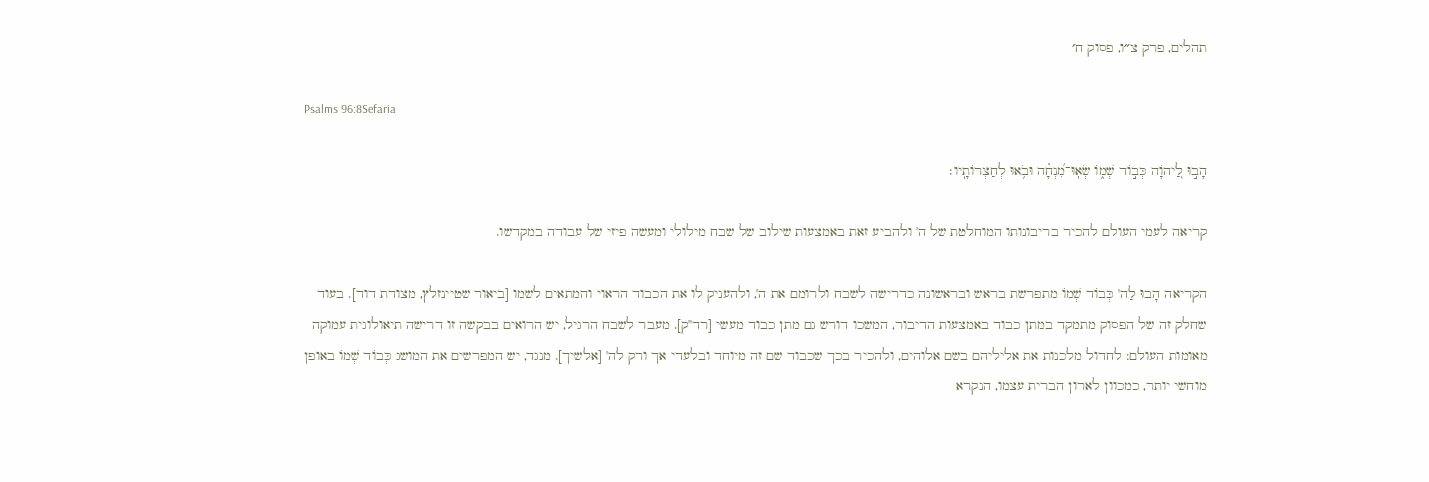תהלים, פרק צ״ו, פסוק ח׳

Psalms 96:8Sefaria

הָב֣וּ לַ֭יהֹוָה כְּב֣וֹד שְׁמ֑וֹ שְׂאֽוּ־מִ֝נְחָ֗ה וּבֹ֥אוּ לְחַצְרוֹתָֽיו׃

קריאה לעמי העולם להכיר בריבונותו המוחלטת של ה' ולהביע זאת באמצעות שילוב של שבח מילולי ומעשה פיזי של עבודה במקדשו.

הקריאה הָבוּ לַה' כְּבוֹד שְׁמוֹ מתפרשת בראש ובראשונה כדרישה לשבח ולרומם את ה', ולהעניק לו את הכבוד הראוי והמתאים לשמו [ביאור שטיינזלץ, מצודת דוד]. בעוד שחלק זה של הפסוק מתמקד במתן כבוד באמצעות הדיבור, המשכו דורש גם מתן כבוד מעשי [רד"ק]. מעבר לשבח הרגיל, יש הרואים בבקשה זו דרישה תיאולוגית עמוקה מאומות העולם: לחדול מלכנות את אליליהם בשם אלוהים, ולהכיר בכך שכבוד שם זה מיוחד ובלעדי אך ורק לה' [אלשיך]. מנגד, יש המפרשים את המושג כְּבוֹד שְׁמוֹ באופן מוחשי יותר, כמכוון לארון הברית עצמו, הנקרא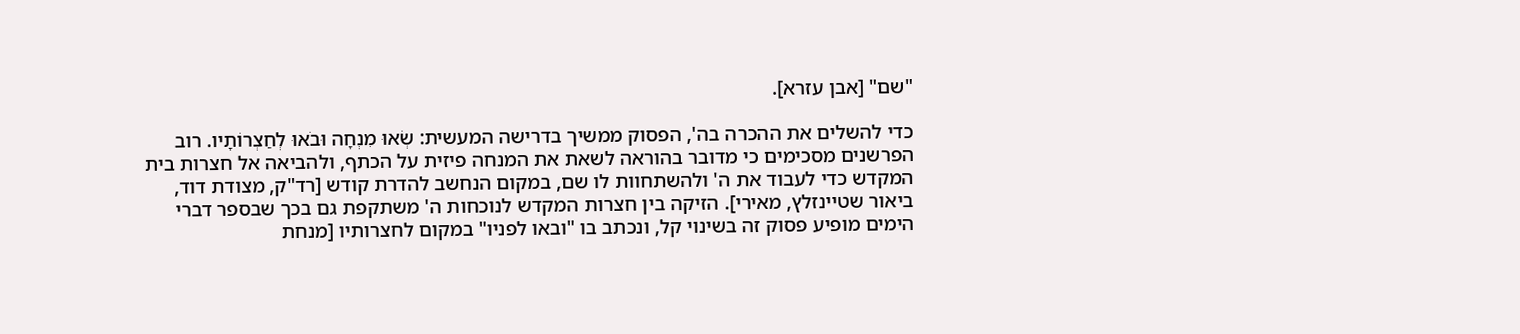"שם" [אבן עזרא].

כדי להשלים את ההכרה בה', הפסוק ממשיך בדרישה המעשית: שְׂאוּ מִנְחָה וּבֹאוּ לְחַצְרוֹתָיו. רוב הפרשנים מסכימים כי מדובר בהוראה לשאת את המנחה פיזית על הכתף, ולהביאה אל חצרות בית המקדש כדי לעבוד את ה' ולהשתחוות לו שם, במקום הנחשב להדרת קודש [רד"ק, מצודת דוד, ביאור שטיינזלץ, מאירי]. הזיקה בין חצרות המקדש לנוכחות ה' משתקפת גם בכך שבספר דברי הימים מופיע פסוק זה בשינוי קל, ונכתב בו "ובאו לפניו" במקום לחצרותיו [מנחת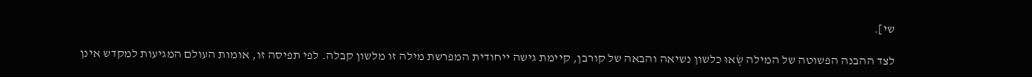שי].

לצד ההבנה הפשוטה של המילה שְׂאוּ כלשון נשיאה והבאה של קורבן, קיימת גישה ייחודית המפרשת מילה זו מלשון קבלה. לפי תפיסה זו, אומות העולם המגיעות למקדש אינן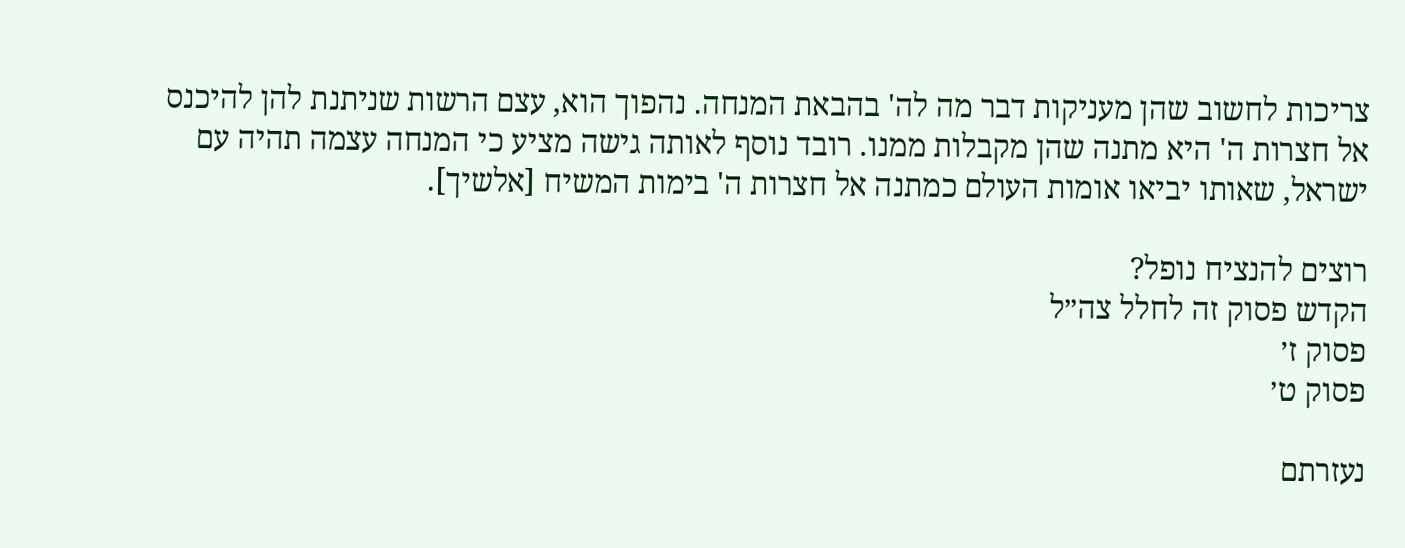צריכות לחשוב שהן מעניקות דבר מה לה' בהבאת המנחה. נהפוך הוא, עצם הרשות שניתנת להן להיכנס אל חצרות ה' היא מתנה שהן מקבלות ממנו. רובד נוסף לאותה גישה מציע כי המנחה עצמה תהיה עם ישראל, שאותו יביאו אומות העולם כמתנה אל חצרות ה' בימות המשיח [אלשיך].

רוצים להנציח נופל?
הקדש פסוק זה לחלל צה״ל
פסוק ז׳
פסוק ט׳

נעזרתם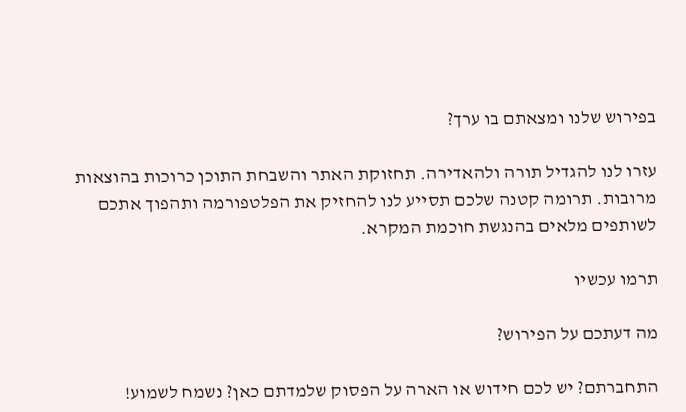בפירוש שלנו ומצאתם בו ערך?

עזרו לנו להגדיל תורה ולהאדירה. תחזוקת האתר והשבחת התוכן כרוכות בהוצאות מרובות. תרומה קטנה שלכם תסייע לנו להחזיק את הפלטפורמה ותהפוך אתכם לשותפים מלאים בהנגשת חוכמת המקרא.

תרמו עכשיו

מה דעתכם על הפירוש?

התחברתם? יש לכם חידוש או הארה על הפסוק שלמדתם כאן? נשמח לשמוע!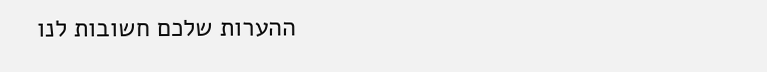ההערות שלכם חשובות לנו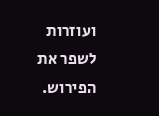ועוזרות לשפר את הפירוש.